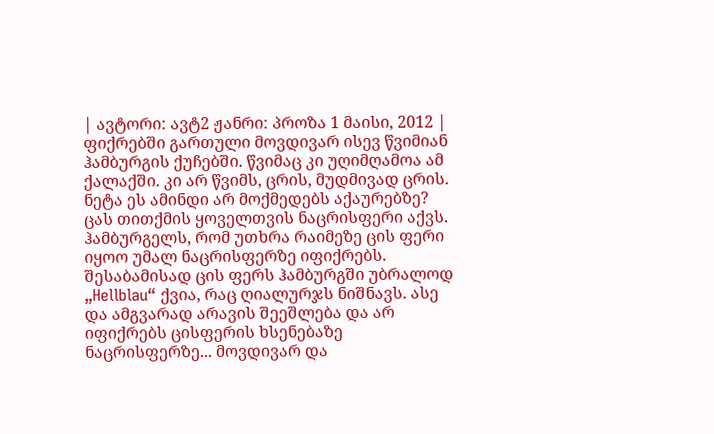| ავტორი: ავტ2 ჟანრი: პროზა 1 მაისი, 2012 |
ფიქრებში გართული მოვდივარ ისევ წვიმიან ჰამბურგის ქუჩებში. წვიმაც კი უღიმღამოა ამ ქალაქში. კი არ წვიმს, ცრის, მუდმივად ცრის. ნეტა ეს ამინდი არ მოქმედებს აქაურებზე? ცას თითქმის ყოველთვის ნაცრისფერი აქვს. ჰამბურგელს, რომ უთხრა რაიმეზე ცის ფერი იყოო უმალ ნაცრისფერზე იფიქრებს. შესაბამისად ცის ფერს ჰამბურგში უბრალოდ „Hellblau“ ქვია, რაც ღიალურჯს ნიშნავს. ასე და ამგვარად არავის შეეშლება და არ იფიქრებს ცისფერის ხსენებაზე ნაცრისფერზე... მოვდივარ და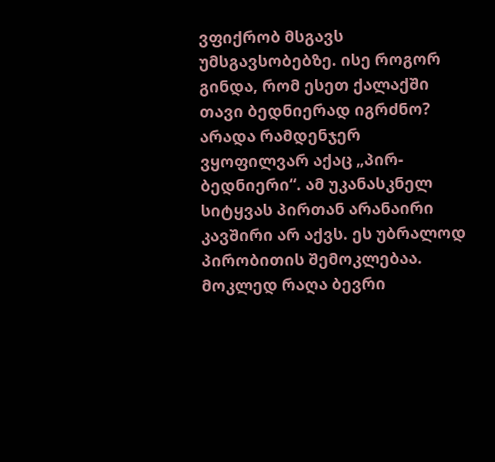ვფიქრობ მსგავს უმსგავსობებზე. ისე როგორ გინდა, რომ ესეთ ქალაქში თავი ბედნიერად იგრძნო? არადა რამდენჯერ ვყოფილვარ აქაც „პირ-ბედნიერი“. ამ უკანასკნელ სიტყვას პირთან არანაირი კავშირი არ აქვს. ეს უბრალოდ პირობითის შემოკლებაა. მოკლედ რაღა ბევრი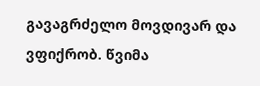გავაგრძელო მოვდივარ და ვფიქრობ. წვიმა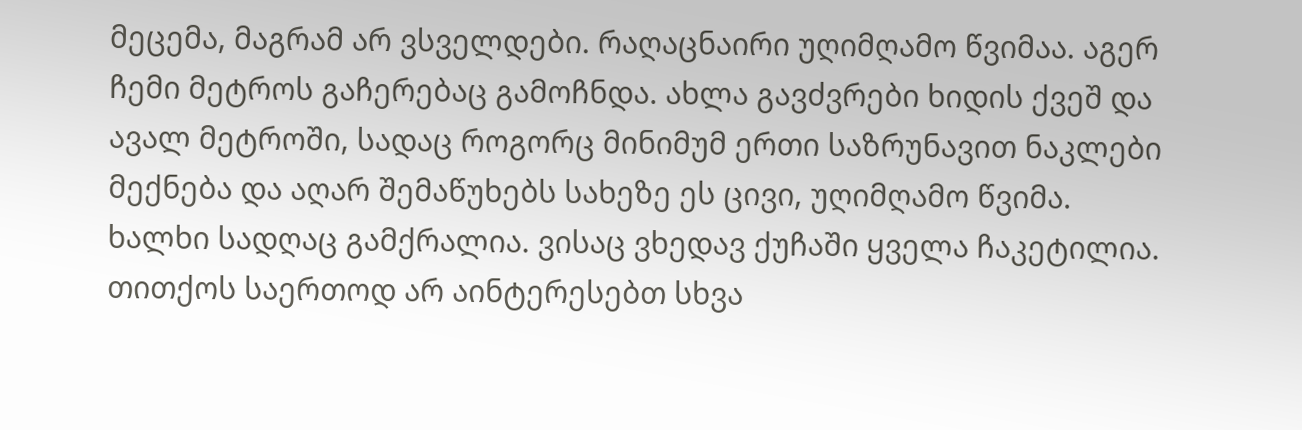მეცემა, მაგრამ არ ვსველდები. რაღაცნაირი უღიმღამო წვიმაა. აგერ ჩემი მეტროს გაჩერებაც გამოჩნდა. ახლა გავძვრები ხიდის ქვეშ და ავალ მეტროში, სადაც როგორც მინიმუმ ერთი საზრუნავით ნაკლები მექნება და აღარ შემაწუხებს სახეზე ეს ცივი, უღიმღამო წვიმა. ხალხი სადღაც გამქრალია. ვისაც ვხედავ ქუჩაში ყველა ჩაკეტილია. თითქოს საერთოდ არ აინტერესებთ სხვა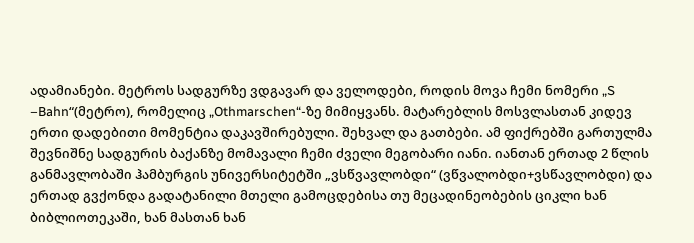ადამიანები. მეტროს სადგურზე ვდგავარ და ველოდები, როდის მოვა ჩემი ნომერი „S –Bahn“(მეტრო), რომელიც „Othmarschen“-ზე მიმიყვანს. მატარებლის მოსვლასთან კიდევ ერთი დადებითი მომენტია დაკავშირებული. შეხვალ და გათბები. ამ ფიქრებში გართულმა შევნიშნე სადგურის ბაქანზე მომავალი ჩემი ძველი მეგობარი იანი. იანთან ერთად 2 წლის განმავლობაში ჰამბურგის უნივერსიტეტში „ვსწვავლობდი“ (ვწვალობდი+ვსწავლობდი) და ერთად გვქონდა გადატანილი მთელი გამოცდებისა თუ მეცადინეობების ციკლი ხან ბიბლიოთეკაში, ხან მასთან ხან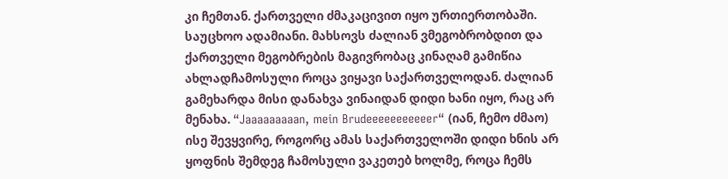კი ჩემთან. ქართველი ძმაკაცივით იყო ურთიერთობაში. საუცხოო ადამიანი. მახსოვს ძალიან ვმეგობრობდით და ქართველი მეგობრების მაგივრობაც კინაღამ გამიწია ახლადჩამოსული როცა ვიყავი საქართველოდან. ძალიან გამეხარდა მისი დანახვა ვინაიდან დიდი ხანი იყო, რაც არ მენახა. “Jaaaaaaaaan, mein Brudeeeeeeeeeeer“ (იან, ჩემო ძმაო) ისე შევყვირე, როგორც ამას საქართველოში დიდი ხნის არ ყოფნის შემდეგ ჩამოსული ვაკეთებ ხოლმე, როცა ჩემს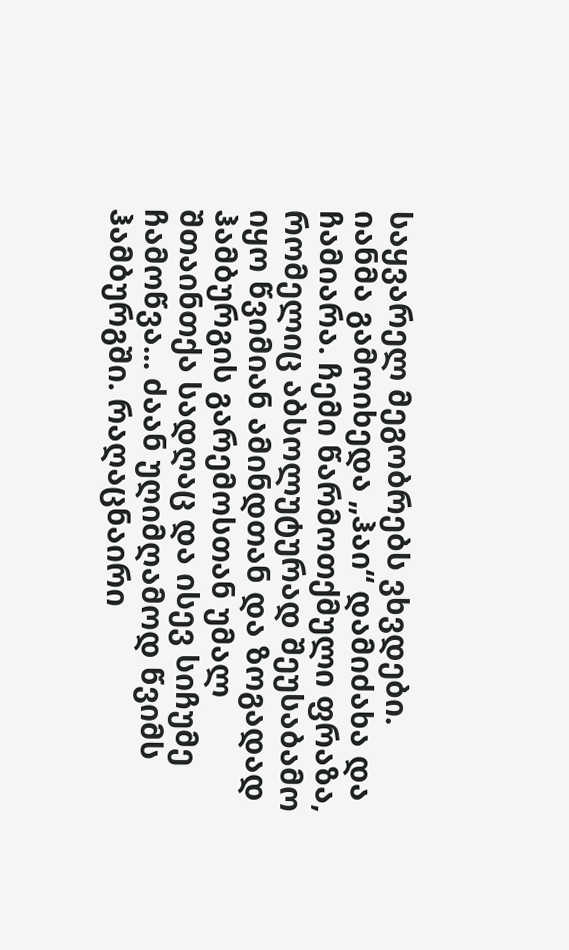საყვარელ მეგობრებს ვხვდები. იანმა გამოიხედა „ჰაი“ დამიძახა და ჩამიარა. ჩემი წარმოთქმული ფრაზა, რომელიც აბსოლუტურად შეუსაბამო იყო წვიმიან ამინდთან და ზოგადად ჰამბურგის გარემოსთან უმალ შთაინთქა სადღაც და ისევ სიჩუმე ჩამოწვა... ძაან უღიმღამოდ წვიმს ჰამბურგში. რაღაცნაირი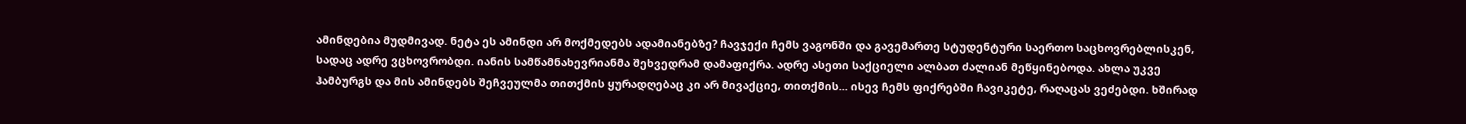ამინდებია მუდმივად. ნეტა ეს ამინდი არ მოქმედებს ადამიანებზე? ჩავჯექი ჩემს ვაგონში და გავემართე სტუდენტური საერთო საცხოვრებლისკენ, სადაც ადრე ვცხოვრობდი. იანის სამწამნახევრიანმა შეხვედრამ დამაფიქრა. ადრე ასეთი საქციელი ალბათ ძალიან მეწყინებოდა. ახლა უკვე ჰამბურგს და მის ამინდებს შეჩვეულმა თითქმის ყურადღებაც კი არ მივაქციე, თითქმის... ისევ ჩემს ფიქრებში ჩავიკეტე, რაღაცას ვეძებდი. ხშირად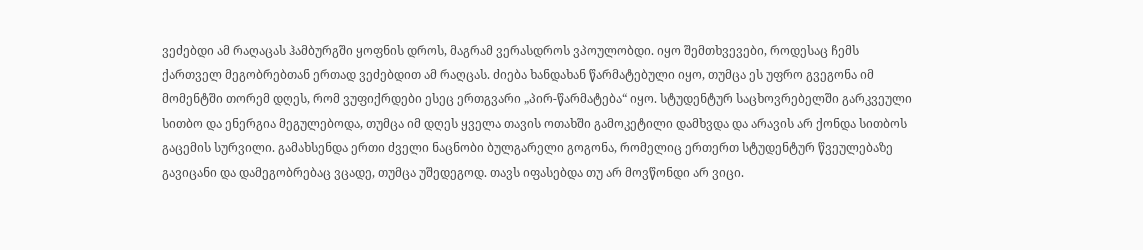ვეძებდი ამ რაღაცას ჰამბურგში ყოფნის დროს, მაგრამ ვერასდროს ვპოულობდი. იყო შემთხვევები, როდესაც ჩემს ქართველ მეგობრებთან ერთად ვეძებდით ამ რაღცას. ძიება ხანდახან წარმატებული იყო, თუმცა ეს უფრო გვეგონა იმ მომენტში თორემ დღეს, რომ ვუფიქრდები ესეც ერთგვარი „პირ-წარმატება“ იყო. სტუდენტურ საცხოვრებელში გარკვეული სითბო და ენერგია მეგულებოდა, თუმცა იმ დღეს ყველა თავის ოთახში გამოკეტილი დამხვდა და არავის არ ქონდა სითბოს გაცემის სურვილი. გამახსენდა ერთი ძველი ნაცნობი ბულგარელი გოგონა, რომელიც ერთერთ სტუდენტურ წვეულებაზე გავიცანი და დამეგობრებაც ვცადე, თუმცა უშედეგოდ. თავს იფასებდა თუ არ მოვწონდი არ ვიცი.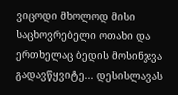ვიცოდი მხოლოდ მისი საცხოვრებელი ოთახი და ერთხელაც ბედის მოსინჯვა გადავწყვიტე... დესისლავას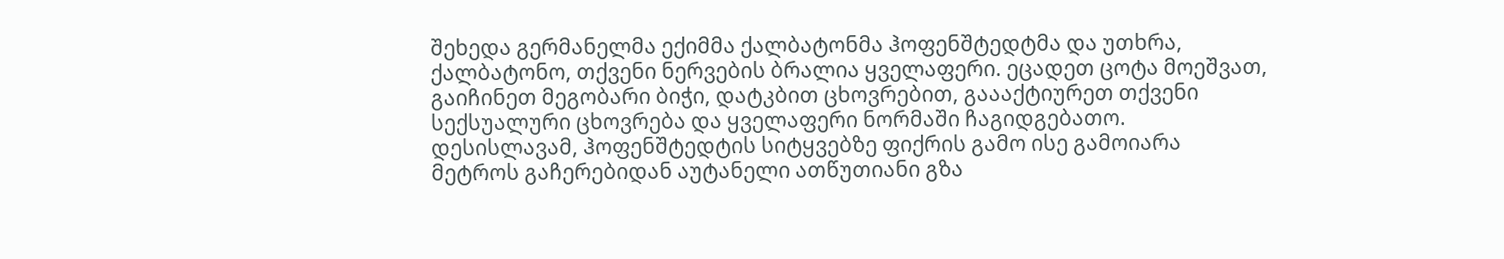შეხედა გერმანელმა ექიმმა ქალბატონმა ჰოფენშტედტმა და უთხრა, ქალბატონო, თქვენი ნერვების ბრალია ყველაფერი. ეცადეთ ცოტა მოეშვათ, გაიჩინეთ მეგობარი ბიჭი, დატკბით ცხოვრებით, გაააქტიურეთ თქვენი სექსუალური ცხოვრება და ყველაფერი ნორმაში ჩაგიდგებათო. დესისლავამ, ჰოფენშტედტის სიტყვებზე ფიქრის გამო ისე გამოიარა მეტროს გაჩერებიდან აუტანელი ათწუთიანი გზა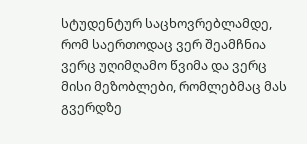სტუდენტურ საცხოვრებლამდე, რომ საერთოდაც ვერ შეამჩნია ვერც უღიმღამო წვიმა და ვერც მისი მეზობლები, რომლებმაც მას გვერდზე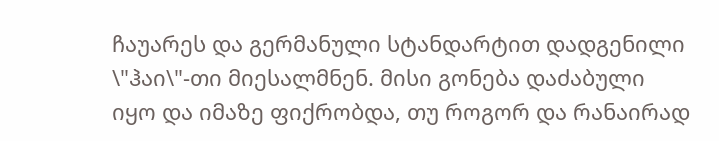ჩაუარეს და გერმანული სტანდარტით დადგენილი \"ჰაი\"-თი მიესალმნენ. მისი გონება დაძაბული იყო და იმაზე ფიქრობდა, თუ როგორ და რანაირად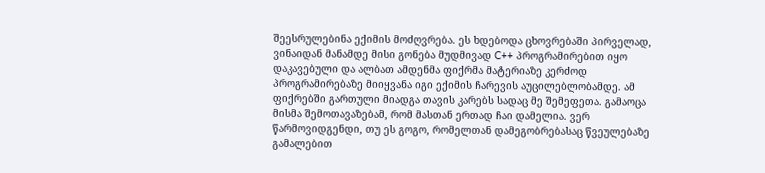შეესრულებინა ექიმის მოძღვრება. ეს ხდებოდა ცხოვრებაში პირველად, ვინაიდან მანამდე მისი გონება მუდმივად C++ პროგრამირებით იყო დაკავებული და ალბათ ამდენმა ფიქრმა მატერიაზე კერძოდ პროგრამირებაზე მიიყვანა იგი ექიმის ჩარევის აუცილებლობამდე. ამ ფიქრებში გართული მიადგა თავის კარებს სადაც მე შემეფეთა. გამაოცა მისმა შემოთავაზებამ, რომ მასთან ერთად ჩაი დამელია. ვერ წარმოვიდგენდი, თუ ეს გოგო, რომელთან დამეგობრებასაც წვეულებაზე გამალებით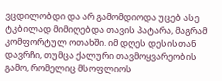ვცდილობდი და არ გამომდიოდა უცებ ასე ტკბილად მიმიღებდა თავის პატარა, მაგრამ კომფორტულ ოთახში. იმ დღეს დესისთან დავრჩი, თუმცა ქალური თავმოყვარეობის გამო, რომელიც მსოფლიოს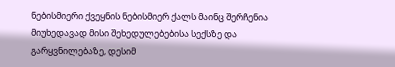ნებისმიერი ქვეყნის ნებისმიერ ქალს მაინც შერჩენია მიუხედავად მისი შეხედულებებისა სექსზე და გარყვნილებაზე, დესიმ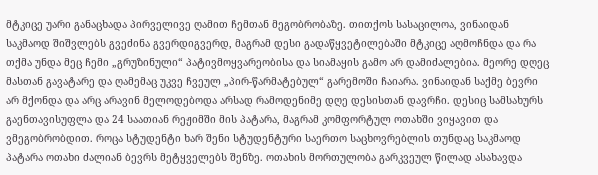მტკიცე უარი განაცხადა პირველივე ღამით ჩემთან მეგობრობაზე. თითქოს სასაცილოა, ვინაიდან საკმაოდ შიშვლებს გვეძინა გვერდიგვერდ, მაგრამ დესი გადაწყვეტილებაში მტკიცე აღმოჩნდა და რა თქმა უნდა მეც ჩემი „გრუზინული“ პატივმოყვარეობისა და სიამაყის გამო არ დამიძალებია. მეორე დღეც მასთან გავატარე და ღამემაც უკვე ჩვეულ „პირ-წარმატებულ“ გარემოში ჩაიარა. ვინაიდან საქმე ბევრი არ მქონდა და არც არავინ მელოდებოდა არსად რამოდენიმე დღე დესისთან დავრჩი. დესიც სამსახურს გაენთავისუფლა და 24 საათიან რეჟიმში მის პატარა, მაგრამ კომფორტულ ოთახში ვიყავით და ვმეგობრობდით. როცა სტუდენტი ხარ შენი სტუდენტური საერთო საცხოვრებლის თუნდაც საკმაოდ პატარა ოთახი ძალიან ბევრს მეტყველებს შენზე. ოთახის მორთულობა გარკვეულ წილად ასახავდა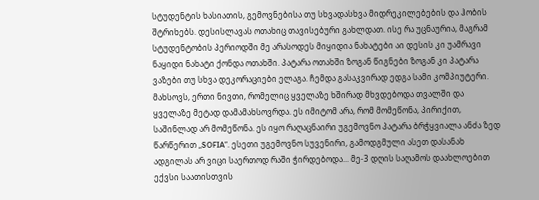სტუდენტის ხასიათის, გემოვნებისა თუ სხვადასხვა მიდრეკილებების და ჰობის შტრიხებს. დესისლავას ოთახიც თავისებური გახლდათ. ისე რა უცნაურია, მაგრამ სტუდენტობის პერიოდში მე არასოდეს მიყიდია ნახატები აი დესის კი უამრავი ნაყიდი ნახატი ქონდა ოთახში. პატარა ოთახში ზოგან წიგნები ზოგან კი პატარა ვაზები თუ სხვა დეკორაციები ელაგა. ჩემდა გასაკვირად ედგა სამი კომპიუტერი. მახსოვს, ერთი ნივთი, რომელიც ყველაზე ხშირად მხვდებოდა თვალში და ყველაზე მეტად დამამახსოვრდა. ეს იმიტომ არა, რომ მომეწონა, პირიქით, საშინლად არ მომეწონა. ეს იყო რაღაცნაირი უგემოვნო პატარა ბრჭყვიალა ანძა ზედ წარწერით „SOFIA”. ესეთი უგემოვნო სუვენირი, გამოდგმული ასეთ დასანახ ადგილას არ ვიცი საერთოდ რაში ჭირდებოდა... მე-3 დღის საღამოს დაახლოებით ექვსი საათისთვის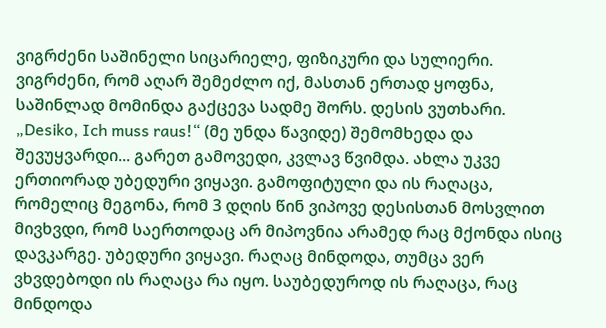ვიგრძენი საშინელი სიცარიელე, ფიზიკური და სულიერი. ვიგრძენი, რომ აღარ შემეძლო იქ, მასთან ერთად ყოფნა, საშინლად მომინდა გაქცევა სადმე შორს. დესის ვუთხარი. „Desiko, Ich muss raus!“ (მე უნდა წავიდე) შემომხედა და შევუყვარდი... გარეთ გამოვედი, კვლავ წვიმდა. ახლა უკვე ერთიორად უბედური ვიყავი. გამოფიტული და ის რაღაცა, რომელიც მეგონა, რომ 3 დღის წინ ვიპოვე დესისთან მოსვლით მივხვდი, რომ საერთოდაც არ მიპოვნია არამედ რაც მქონდა ისიც დავკარგე. უბედური ვიყავი. რაღაც მინდოდა, თუმცა ვერ ვხვდებოდი ის რაღაცა რა იყო. საუბედუროდ ის რაღაცა, რაც მინდოდა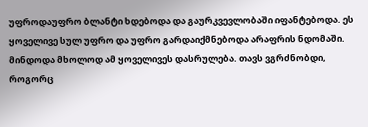უფროდაუფრო ბლანტი ხდებოდა და გაურკვევლობაში იფანტებოდა. ეს ყოველივე სულ უფრო და უფრო გარდაიქმნებოდა არაფრის ნდომაში. მინდოდა მხოლოდ ამ ყოველივეს დასრულება. თავს ვგრძნობდი, როგორც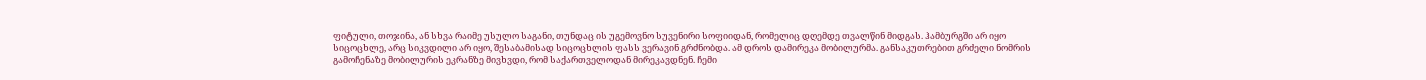ფიტული, თოჯინა, ან სხვა რაიმე უსულო საგანი, თუნდაც ის უგემოვნო სუვენირი სოფიიდან, რომელიც დღემდე თვალწინ მიდგას. ჰამბურგში არ იყო სიცოცხლე, არც სიკვდილი არ იყო, შესაბამისად სიცოცხლის ფასს ვერავინ გრძნობდა. ამ დროს დამირეკა მობილურმა. განსაკუთრებით გრძელი ნომრის გამოჩენაზე მობილურის ეკრანზე მივხვდი, რომ საქართველოდან მირეკავდნენ. ჩემი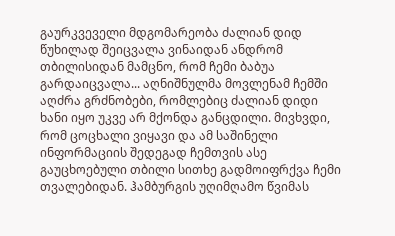გაურკვეველი მდგომარეობა ძალიან დიდ წუხილად შეიცვალა ვინაიდან ანდრომ თბილისიდან მამცნო, რომ ჩემი ბაბუა გარდაიცვალა... აღნიშნულმა მოვლენამ ჩემში აღძრა გრძნობები, რომლებიც ძალიან დიდი ხანი იყო უკვე არ მქონდა განცდილი. მივხვდი, რომ ცოცხალი ვიყავი და ამ საშინელი ინფორმაციის შედეგად ჩემთვის ასე გაუცხოებული თბილი სითხე გადმოიფრქვა ჩემი თვალებიდან. ჰამბურგის უღიმღამო წვიმას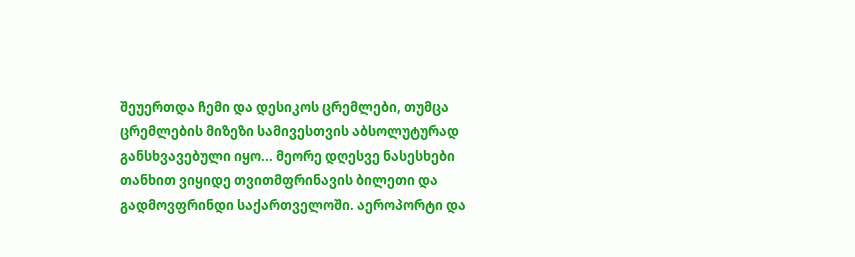შეუერთდა ჩემი და დესიკოს ცრემლები, თუმცა ცრემლების მიზეზი სამივესთვის აბსოლუტურად განსხვავებული იყო... მეორე დღესვე ნასესხები თანხით ვიყიდე თვითმფრინავის ბილეთი და გადმოვფრინდი საქართველოში. აეროპორტი და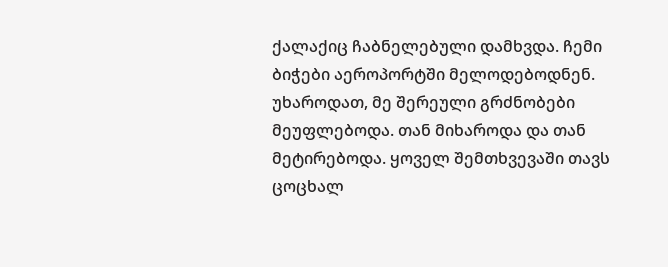ქალაქიც ჩაბნელებული დამხვდა. ჩემი ბიჭები აეროპორტში მელოდებოდნენ. უხაროდათ, მე შერეული გრძნობები მეუფლებოდა. თან მიხაროდა და თან მეტირებოდა. ყოველ შემთხვევაში თავს ცოცხალ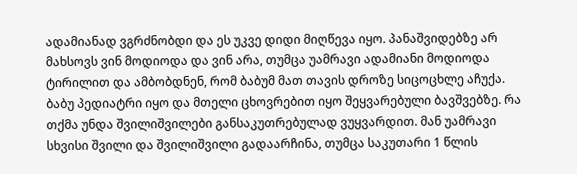ადამიანად ვგრძნობდი და ეს უკვე დიდი მიღწევა იყო. პანაშვიდებზე არ მახსოვს ვინ მოდიოდა და ვინ არა, თუმცა უამრავი ადამიანი მოდიოდა ტირილით და ამბობდნენ, რომ ბაბუმ მათ თავის დროზე სიცოცხლე აჩუქა. ბაბუ პედიატრი იყო და მთელი ცხოვრებით იყო შეყვარებული ბავშვებზე. რა თქმა უნდა შვილიშვილები განსაკუთრებულად ვუყვარდით. მან უამრავი სხვისი შვილი და შვილიშვილი გადაარჩინა, თუმცა საკუთარი 1 წლის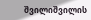შვილიშვილის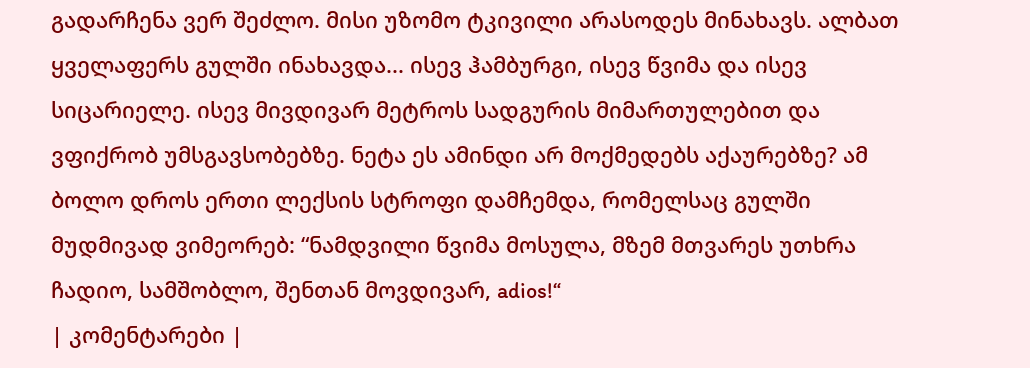გადარჩენა ვერ შეძლო. მისი უზომო ტკივილი არასოდეს მინახავს. ალბათ ყველაფერს გულში ინახავდა... ისევ ჰამბურგი, ისევ წვიმა და ისევ სიცარიელე. ისევ მივდივარ მეტროს სადგურის მიმართულებით და ვფიქრობ უმსგავსობებზე. ნეტა ეს ამინდი არ მოქმედებს აქაურებზე? ამ ბოლო დროს ერთი ლექსის სტროფი დამჩემდა, რომელსაც გულში მუდმივად ვიმეორებ: “ნამდვილი წვიმა მოსულა, მზემ მთვარეს უთხრა ჩადიო, სამშობლო, შენთან მოვდივარ, adios!“
| კომენტარები |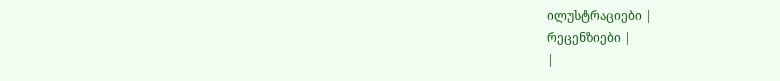ილუსტრაციები |
რეცენზიები |
|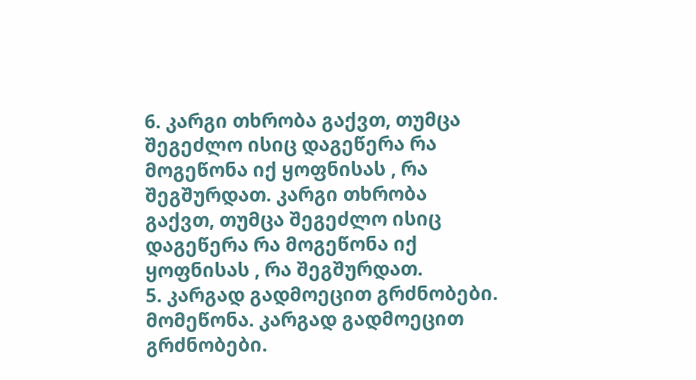6. კარგი თხრობა გაქვთ, თუმცა შეგეძლო ისიც დაგეწერა რა მოგეწონა იქ ყოფნისას , რა შეგშურდათ. კარგი თხრობა გაქვთ, თუმცა შეგეძლო ისიც დაგეწერა რა მოგეწონა იქ ყოფნისას , რა შეგშურდათ.
5. კარგად გადმოეცით გრძნობები. მომეწონა. კარგად გადმოეცით გრძნობები.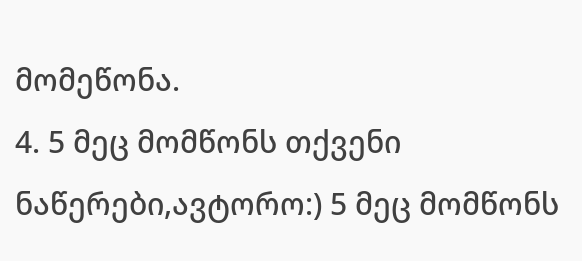მომეწონა.
4. 5 მეც მომწონს თქვენი ნაწერები,ავტორო:) 5 მეც მომწონს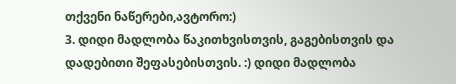თქვენი ნაწერები,ავტორო:)
3. დიდი მადლობა წაკითხვისთვის, გაგებისთვის და დადებითი შეფასებისთვის. :) დიდი მადლობა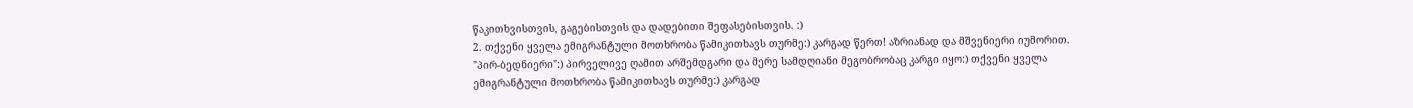წაკითხვისთვის, გაგებისთვის და დადებითი შეფასებისთვის. :)
2. თქვენი ყველა ემიგრანტული მოთხრობა წამიკითხავს თურმე:) კარგად წერთ! აზრიანად და მშვენიერი იუმორით. "პირ-ბედნიერი":) პირველივე ღამით არშემდგარი და მერე სამდღიანი მეგობრობაც კარგი იყო:) თქვენი ყველა ემიგრანტული მოთხრობა წამიკითხავს თურმე:) კარგად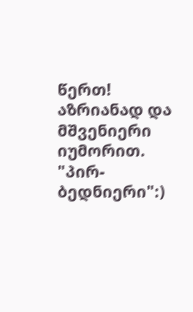წერთ! აზრიანად და მშვენიერი იუმორით. "პირ-ბედნიერი":)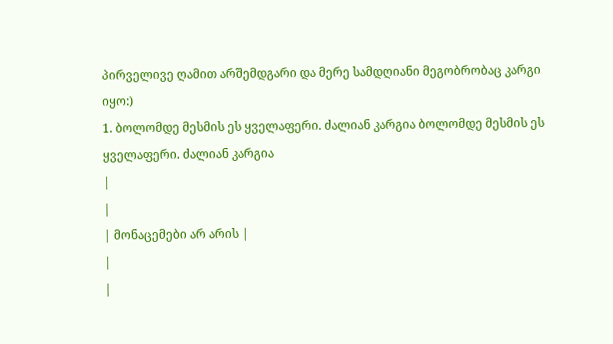პირველივე ღამით არშემდგარი და მერე სამდღიანი მეგობრობაც კარგი იყო:)
1. ბოლომდე მესმის ეს ყველაფერი. ძალიან კარგია ბოლომდე მესმის ეს ყველაფერი. ძალიან კარგია
|
|
| მონაცემები არ არის |
|
|